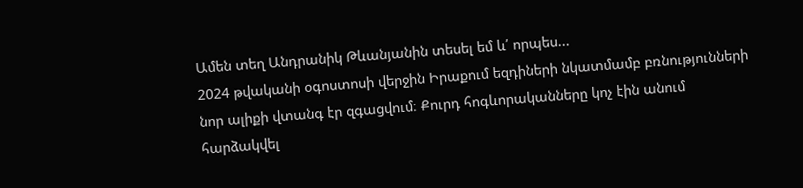Ամեն տեղ Անդրանիկ Թևանյանին տեսել եմ և՛ որպես...
2024 թվականի օգոստոսի վերջին Իրաքում եզդիների նկատմամբ բռնությունների նոր ալիքի վտանգ էր զգացվում։ Քուրդ հոգևորականները կոչ էին անում հարձակվել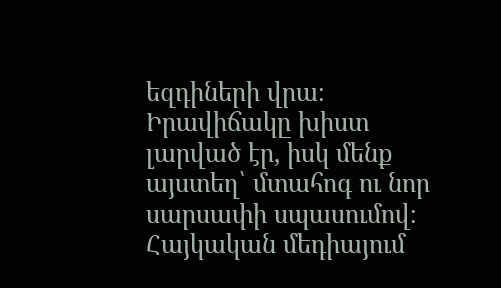եզդիների վրա։ Իրավիճակը խիստ լարված էր, իսկ մենք այստեղ՝ մտահոգ ու նոր սարսափի սպասումով։
Հայկական մեդիայում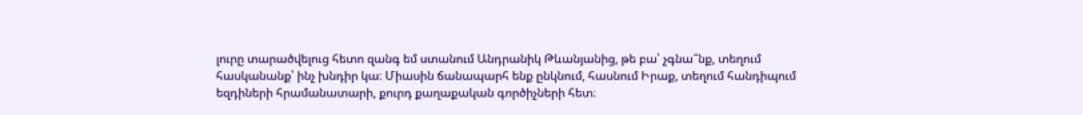լուրը տարածվելուց հետո զանգ եմ ստանում Անդրանիկ Թևանյանից, թե բա՝ չգնա՞նք, տեղում հասկանանք՝ ինչ խնդիր կա։ Միասին ճանապարհ ենք ընկնում, հասնում Իրաք, տեղում հանդիպում եզդիների հրամանատարի, քուրդ քաղաքական գործիչների հետ։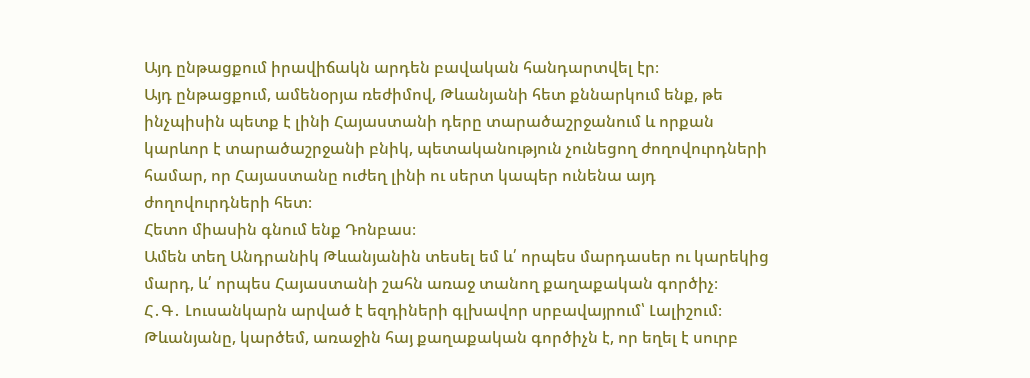Այդ ընթացքում իրավիճակն արդեն բավական հանդարտվել էր։
Այդ ընթացքում, ամենօրյա ռեժիմով, Թևանյանի հետ քննարկում ենք, թե ինչպիսին պետք է լինի Հայաստանի դերը տարածաշրջանում և որքան կարևոր է տարածաշրջանի բնիկ, պետականություն չունեցող ժողովուրդների համար, որ Հայաստանը ուժեղ լինի ու սերտ կապեր ունենա այդ ժողովուրդների հետ։
Հետո միասին գնում ենք Դոնբաս։
Ամեն տեղ Անդրանիկ Թևանյանին տեսել եմ և՛ որպես մարդասեր ու կարեկից մարդ, և՛ որպես Հայաստանի շահն առաջ տանող քաղաքական գործիչ։
Հ․Գ․ Լուսանկարն արված է եզդիների գլխավոր սրբավայրում՝ Լալիշում։ Թևանյանը, կարծեմ, առաջին հայ քաղաքական գործիչն է, որ եղել է սուրբ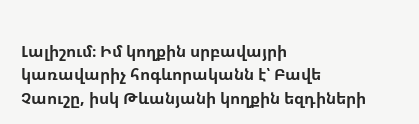Լալիշում։ Իմ կողքին սրբավայրի կառավարիչ հոգևորականն է՝ Բավե Չաուշը, իսկ Թևանյանի կողքին եզդիների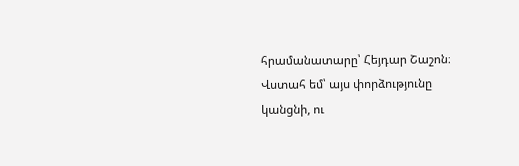հրամանատարը՝ Հեյդար Շաշոն։
Վստահ եմ՝ այս փորձությունը կանցնի, ու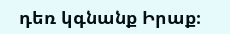դեռ կգնանք Իրաք։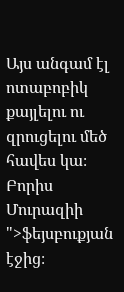Այս անգամ էլ ոտաբոբիկ քայլելու ու զրուցելու մեծ հավես կա։
Բորիս Մուրազիի ">ֆեյսբուքյան էջից։